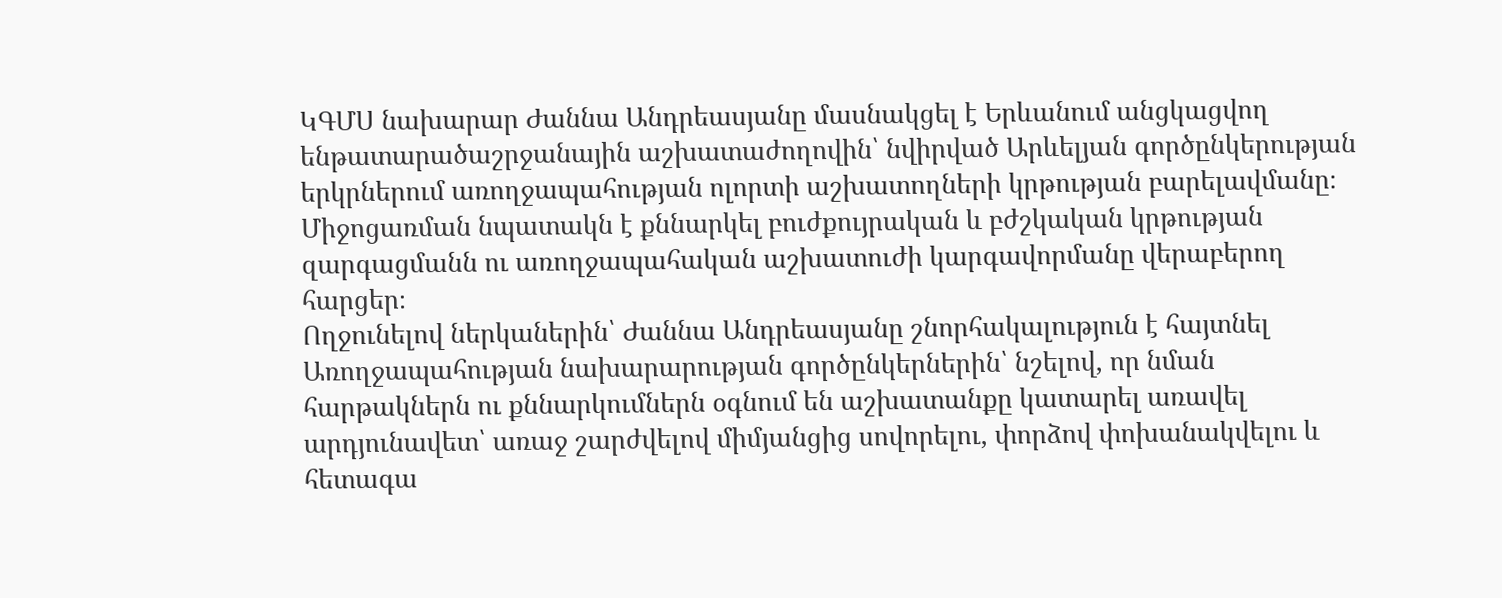ԿԳՄՍ նախարար Ժաննա Անդրեասյանը մասնակցել է Երևանում անցկացվող ենթատարածաշրջանային աշխատաժողովին՝ նվիրված Արևելյան գործընկերության երկրներում առողջապահության ոլորտի աշխատողների կրթության բարելավմանը։
Միջոցառման նպատակն է քննարկել բուժքույրական և բժշկական կրթության զարգացմանն ու առողջապահական աշխատուժի կարգավորմանը վերաբերող հարցեր։
Ողջունելով ներկաներին՝ Ժաննա Անդրեասյանը շնորհակալություն է հայտնել Առողջապահության նախարարության գործընկերներին՝ նշելով, որ նման հարթակներն ու քննարկումներն օգնում են աշխատանքը կատարել առավել արդյունավետ՝ առաջ շարժվելով միմյանցից սովորելու, փորձով փոխանակվելու և հետագա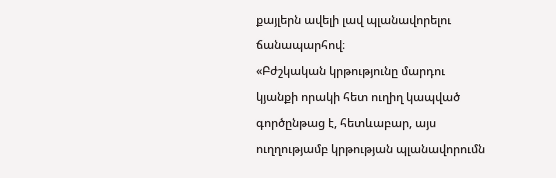քայլերն ավելի լավ պլանավորելու ճանապարհով։
«Բժշկական կրթությունը մարդու կյանքի որակի հետ ուղիղ կապված գործընթաց է, հետևաբար, այս ուղղությամբ կրթության պլանավորումն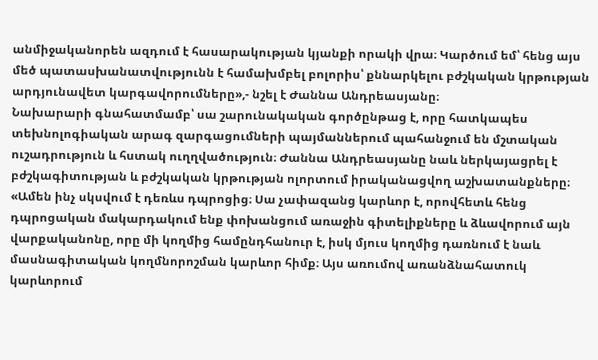անմիջականորեն ազդում է հասարակության կյանքի որակի վրա։ Կարծում եմ՝ հենց այս մեծ պատասխանատվությունն է համախմբել բոլորիս՝ քննարկելու բժշկական կրթության արդյունավետ կարգավորումները»,- նշել է Ժաննա Անդրեասյանը։
Նախարարի գնահատմամբ՝ սա շարունակական գործընթաց է, որը հատկապես տեխնոլոգիական արագ զարգացումների պայմաններում պահանջում են մշտական ուշադրություն և հստակ ուղղվածություն։ Ժաննա Անդրեասյանը նաև ներկայացրել է բժշկագիտության և բժշկական կրթության ոլորտում իրականացվող աշխատանքները։
«Ամեն ինչ սկսվում է դեռևս դպրոցից։ Սա չափազանց կարևոր է, որովհետև հենց դպրոցական մակարդակում ենք փոխանցում առաջին գիտելիքները և ձևավորում այն վարքականոնը, որը մի կողմից համընդհանուր է, իսկ մյուս կողմից դառնում է նաև մասնագիտական կողմնորոշման կարևոր հիմք։ Այս առումով առանձնահատուկ կարևորում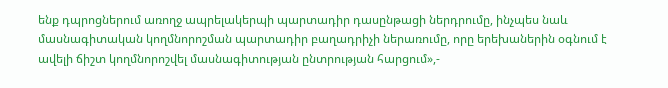ենք դպրոցներում առողջ ապրելակերպի պարտադիր դասընթացի ներդրումը, ինչպես նաև մասնագիտական կողմնորոշման պարտադիր բաղադրիչի ներառումը, որը երեխաներին օգնում է ավելի ճիշտ կողմնորոշվել մասնագիտության ընտրության հարցում»,-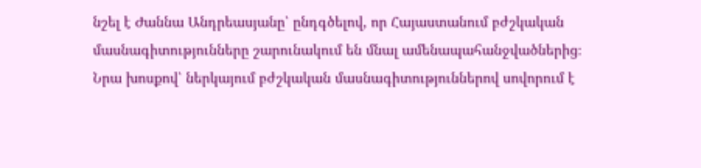նշել է Ժաննա Անդրեասյանը՝ ընդգծելով, որ Հայաստանում բժշկական մասնագիտությունները շարունակում են մնալ ամենապահանջվածներից։
Նրա խոսքով՝ ներկայում բժշկական մասնագիտություններով սովորում է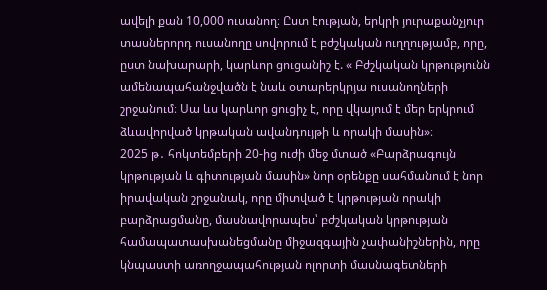ավելի քան 10,000 ուսանող։ Ըստ էության, երկրի յուրաքանչյուր տասներորդ ուսանողը սովորում է բժշկական ուղղությամբ, որը, ըստ նախարարի, կարևոր ցուցանիշ է. « Բժշկական կրթությունն ամենապահանջվածն է նաև օտարերկրյա ուսանողների շրջանում։ Սա ևս կարևոր ցուցիչ է, որը վկայում է մեր երկրում ձևավորված կրթական ավանդույթի և որակի մասին»։
2025 թ․ հոկտեմբերի 20-ից ուժի մեջ մտած «Բարձրագույն կրթության և գիտության մասին» նոր օրենքը սահմանում է նոր իրավական շրջանակ, որը միտված է կրթության որակի բարձրացմանը, մասնավորապես՝ բժշկական կրթության համապատասխանեցմանը միջազգային չափանիշներին, որը կնպաստի առողջապահության ոլորտի մասնագետների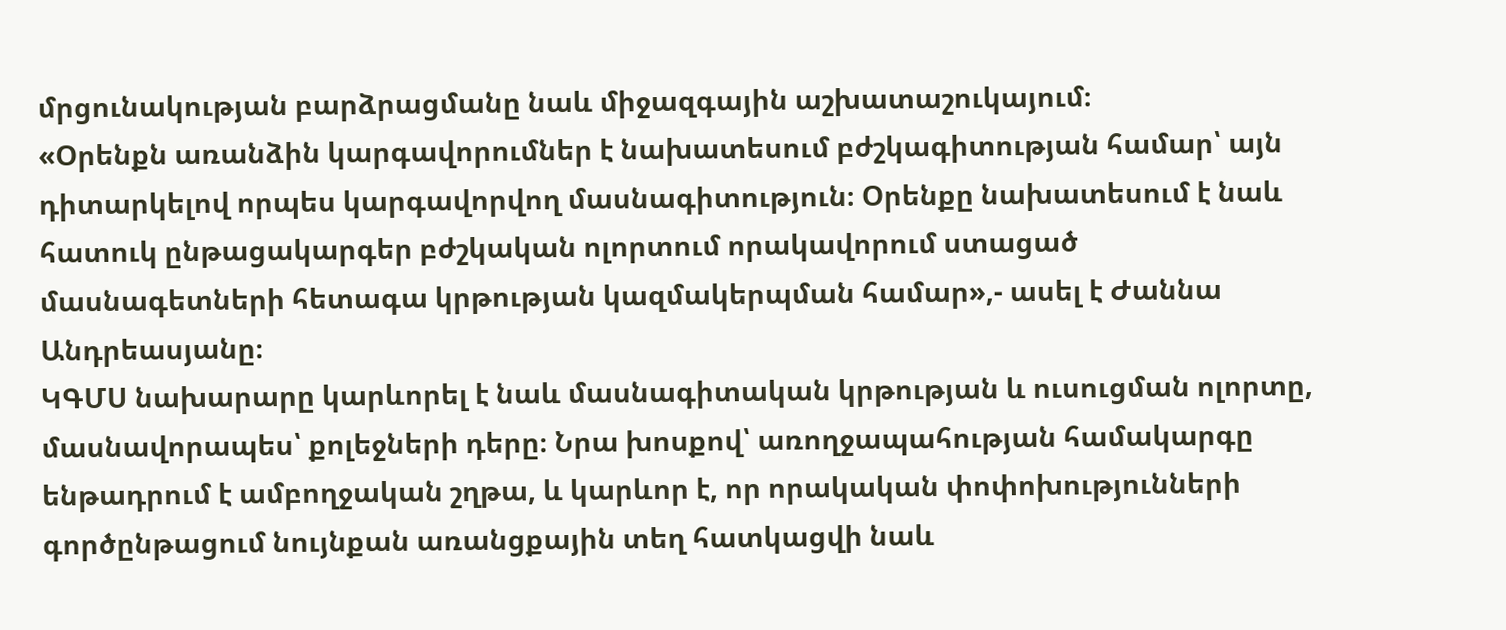մրցունակության բարձրացմանը նաև միջազգային աշխատաշուկայում։
«Օրենքն առանձին կարգավորումներ է նախատեսում բժշկագիտության համար՝ այն դիտարկելով որպես կարգավորվող մասնագիտություն։ Օրենքը նախատեսում է նաև հատուկ ընթացակարգեր բժշկական ոլորտում որակավորում ստացած մասնագետների հետագա կրթության կազմակերպման համար»,- ասել է Ժաննա Անդրեասյանը։
ԿԳՄՍ նախարարը կարևորել է նաև մասնագիտական կրթության և ուսուցման ոլորտը, մասնավորապես՝ քոլեջների դերը։ Նրա խոսքով՝ առողջապահության համակարգը ենթադրում է ամբողջական շղթա, և կարևոր է, որ որակական փոփոխությունների գործընթացում նույնքան առանցքային տեղ հատկացվի նաև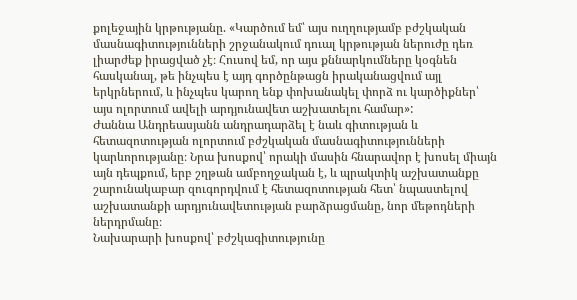քոլեջային կրթությանը. «Կարծում եմ՝ այս ուղղությամբ բժշկական մասնագիտությունների շրջանակում դուալ կրթության ներուժը դեռ լիարժեք իրացված չէ։ Հուսով եմ, որ այս քննարկումները կօգնեն հասկանալ, թե ինչպես է այդ գործընթացն իրականացվում այլ երկրներում, և ինչպես կարող ենք փոխանակել փորձ ու կարծիքներ՝ այս ոլորտում ավելի արդյունավետ աշխատելու համար»:
Ժաննա Անդրեասյանն անդրադարձել է նաև գիտության և հետազոտության ոլորտում բժշկական մասնագիտությունների կարևորությանը։ Նրա խոսքով՝ որակի մասին հնարավոր է խոսել միայն այն դեպքում, երբ շղթան ամբողջական է, և պրակտիկ աշխատանքը շարունակաբար զուգորդվում է հետազոտության հետ՝ նպաստելով աշխատանքի արդյունավետության բարձրացմանը, նոր մեթոդների ներդրմանը։
Նախարարի խոսքով՝ բժշկագիտությունը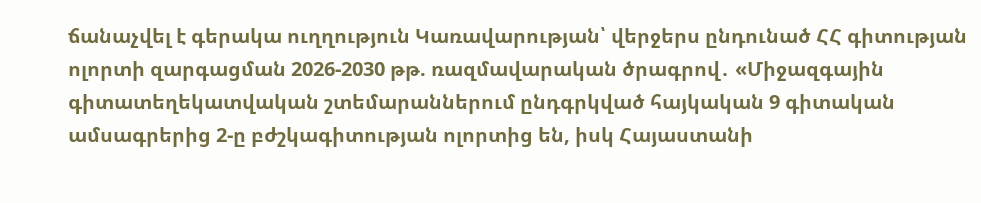ճանաչվել է գերակա ուղղություն Կառավարության՝ վերջերս ընդունած ՀՀ գիտության ոլորտի զարգացման 2026-2030 թթ. ռազմավարական ծրագրով․ «Միջազգային գիտատեղեկատվական շտեմարաններում ընդգրկված հայկական 9 գիտական ամսագրերից 2-ը բժշկագիտության ոլորտից են, իսկ Հայաստանի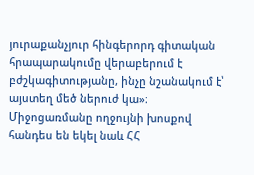յուրաքանչյուր հինգերորդ գիտական հրապարակումը վերաբերում է բժշկագիտությանը, ինչը նշանակում է՝ այստեղ մեծ ներուժ կա»։
Միջոցառմանը ողջույնի խոսքով հանդես են եկել նաև ՀՀ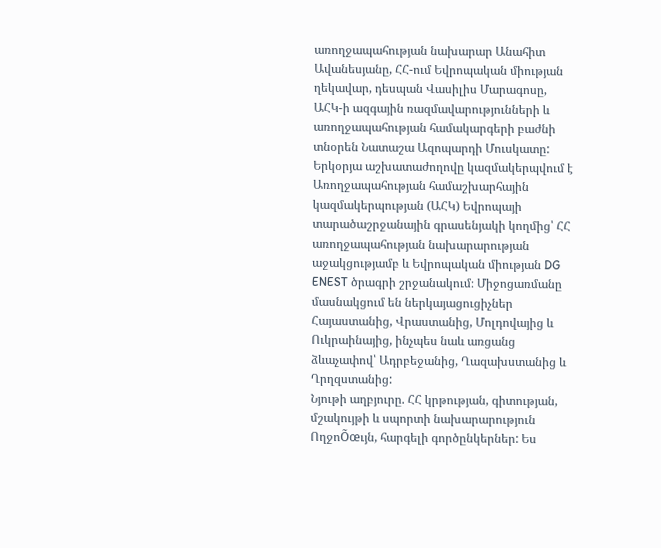առողջապահության նախարար Անահիտ Ավանեսյանը, ՀՀ-ում Եվրոպական միության ղեկավար, դեսպան Վասիլիս Մարագոսը, ԱՀԿ-ի ազգային ռազմավարությունների և առողջապահության համակարգերի բաժնի տնօրեն Նատաշա Ազոպարդի Մուսկատը:
Երկօրյա աշխատաժողովը կազմակերպվում է Առողջապահության համաշխարհային կազմակերպության (ԱՀԿ) Եվրոպայի տարածաշրջանային գրասենյակի կողմից՝ ՀՀ առողջապահության նախարարության աջակցությամբ և Եվրոպական միության DG ENEST ծրագրի շրջանակում։ Միջոցառմանը մասնակցում են ներկայացուցիչներ Հայաստանից, Վրաստանից, Մոլդովայից և Ուկրաինայից, ինչպես նաև առցանց ձևաչափով՝ Ադրբեջանից, Ղազախստանից և Ղրղզստանից:
Նյութի աղբյուրը. ՀՀ կրթության, գիտության, մշակույթի և սպորտի նախարարություն
ՈղջոÕœւյն, հարգելի գործընկերներ: Ես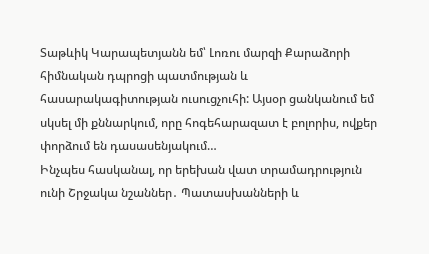Տաթևիկ Կարապետյանն եմ՝ Լոռու մարզի Քարաձորի հիմնական դպրոցի պատմության և հասարակագիտության ուսուցչուհի: Այսօր ցանկանում եմ սկսել մի քննարկում, որը հոգեհարազատ է բոլորիս, ովքեր փորձում են դասասենյակում…
Ինչպես հասկանալ, որ երեխան վատ տրամադրություն ունի Շրջակա նշաններ․ Պատասխանների և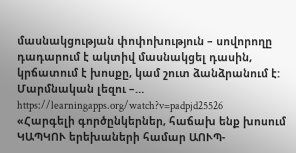մասնակցության փոփոխություն – սովորողը դադարում է ակտիվ մասնակցել դասին, կրճատում է խոսքը, կամ շուտ ձանձրանում է: Մարմնական լեզու –…
https://learningapps.org/watch?v=padpjd25526
«Հարգելի գործընկերներ, հաճախ ենք խոսում ԿԱՊԿՈՒ երեխաների համար ԱՈՒՊ-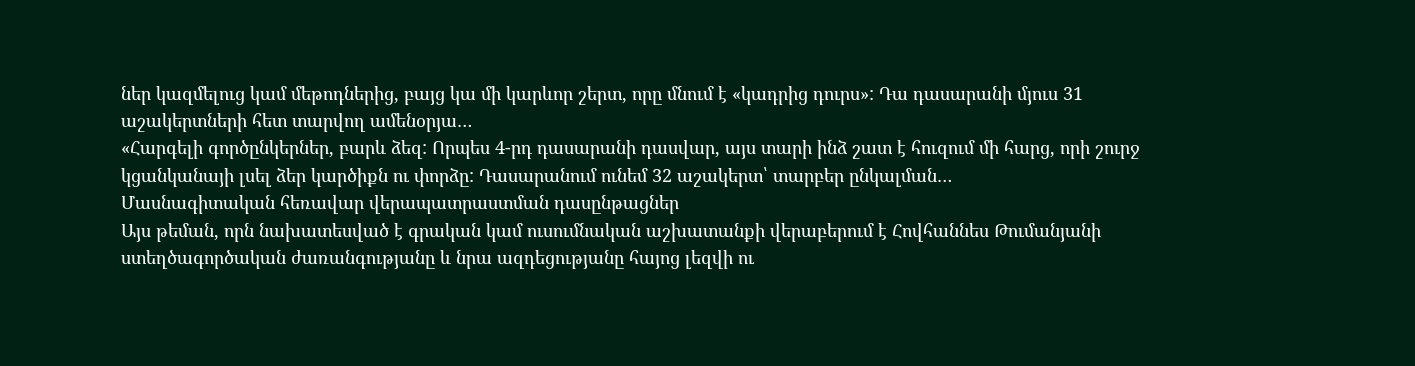ներ կազմելուց կամ մեթոդներից, բայց կա մի կարևոր շերտ, որը մնում է «կադրից դուրս»: Դա դասարանի մյուս 31 աշակերտների հետ տարվող ամենօրյա…
«Հարգելի գործընկերներ, բարև ձեզ: Որպես 4-րդ դասարանի դասվար, այս տարի ինձ շատ է հուզում մի հարց, որի շուրջ կցանկանայի լսել ձեր կարծիքն ու փորձը: Դասարանում ունեմ 32 աշակերտ՝ տարբեր ընկալման…
Մասնագիտական հեռավար վերապատրաստման դասընթացներ
Այս թեման, որն նախատեսված է գրական կամ ուսումնական աշխատանքի վերաբերում է Հովհաննես Թումանյանի ստեղծագործական ժառանգությանը և նրա ազդեցությանը հայոց լեզվի ու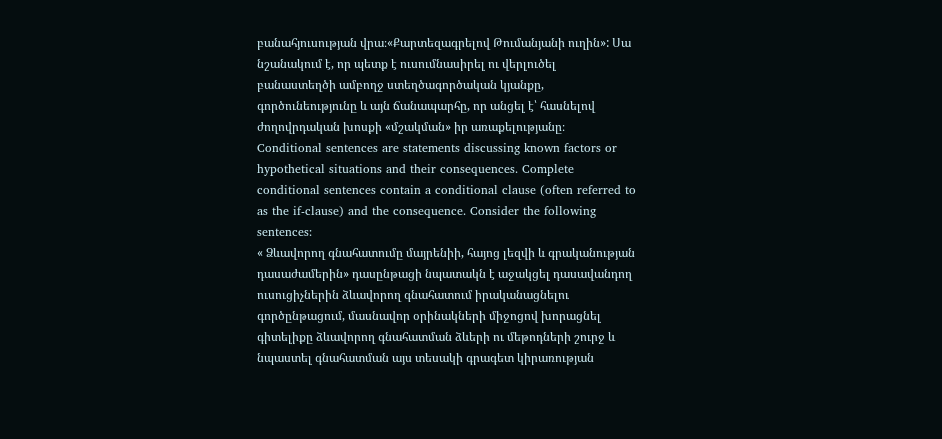բանահյուսության վրա։«Քարտեզագրելով Թումանյանի ուղին»: Սա նշանակում է, որ պետք է ուսումնասիրել ու վերլուծել բանաստեղծի ամբողջ ստեղծագործական կյանքը, գործունեությունը և այն ճանապարհը, որ անցել է՝ հասնելով ժողովրդական խոսքի «մշակման» իր առաքելությանը։
Conditional sentences are statements discussing known factors or hypothetical situations and their consequences. Complete conditional sentences contain a conditional clause (often referred to as the if-clause) and the consequence. Consider the following sentences:
« Ձևավորող գնահատումը մայրենիի, հայոց լեզվի և գրականության դասաժամերին» դասընթացի նպատակն է աջակցել դասավանդող ուսուցիչներին ձևավորող գնահատում իրականացնելու գործընթացում, մասնավոր օրինակների միջոցով խորացնել գիտելիքը ձևավորող գնահատման ձևերի ու մեթոդների շուրջ և նպաստել գնահատման այս տեսակի գրագետ կիրառության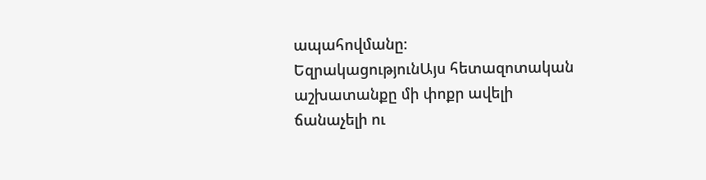ապահովմանը։
ԵզրակացությունԱյս հետազոտական աշխատանքը մի փոքր ավելի ճանաչելի ու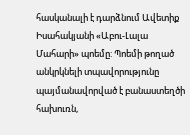հասկանալի է դարձնում Ավետիք Իսահակյանի «Աբու-Լալա Մահարի» պոեմը: Պոեմի թողած անկրկնելի տպավորությունը պայմանավորված է բանաստեղծի հախուռն,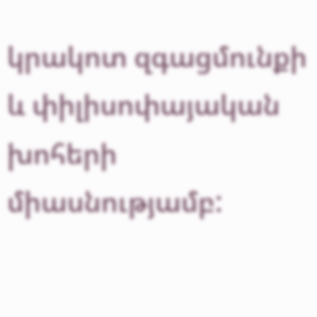կրակոտ զգացմունքի և փիլիսոփայական խոհերի միասնությամբ: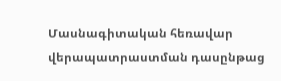Մասնագիտական հեռավար վերապատրաստման դասընթաց